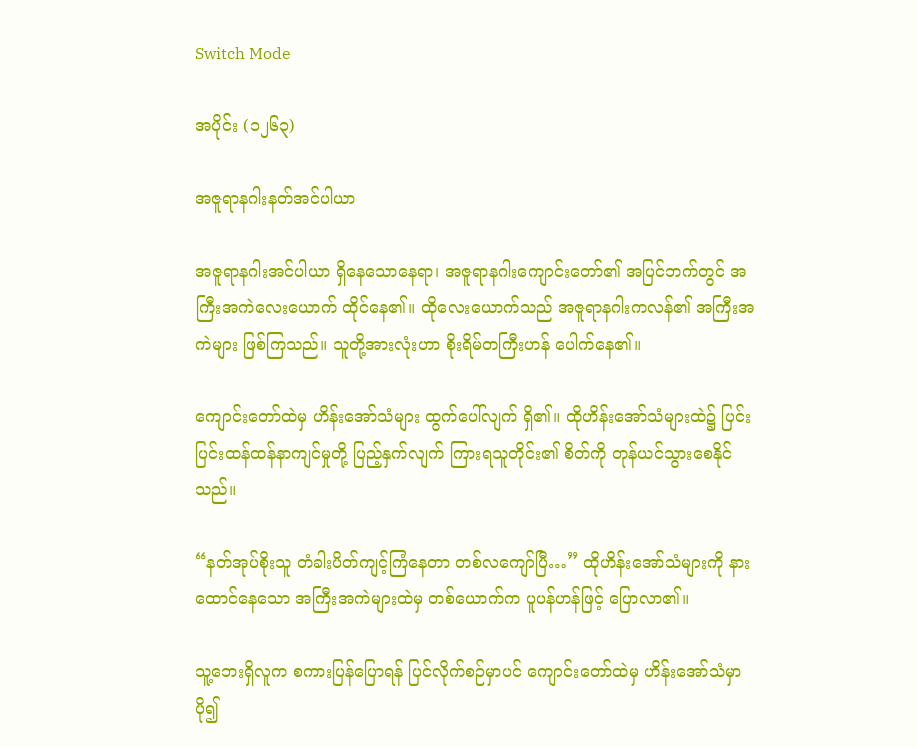Switch Mode

အပိုင်း (၁၂၆၃)

အဇူရာနဂါးနတ်အင်ပါယာ

အဇူရာနဂါးအင်ပါယာ ရှိနေသောနေရာ၊ အဇူရာနဂါးကျောင်းတော်၏ အပြင်ဘက်တွင် အကြီးအကဲလေးယောက် ထိုင်နေ၏။ ထိုလေးယောက်သည် အဇူရာနဂါးကလန်၏ အကြီးအကဲများ ဖြစ်ကြသည်။ သူတို့အားလုံးဟာ စိုးရိမ်တကြီးဟန် ပေါက်နေ၏။

ကျောင်းတော်ထဲမှ ဟိန်းအော်သံများ ထွက်ပေါ်လျက် ရှိ၏။ ထိုဟိန်းအော်သံများထဲ၌ ပြင်းပြင်းထန်ထန်နာကျင်မှုတို့ ပြည့်နှက်လျက် ကြားရသူတိုင်း၏ စိတ်ကို တုန်ယင်သွားစေနိုင်သည်။

“နတ်အုပ်စိုးသူ တံခါးပိတ်ကျင့်ကြံနေတာ တစ်လကျော်ပြီ…” ထိုဟိန်းအော်သံများကို နားထောင်နေသော အကြီးအကဲများထဲမှ တစ်ယောက်က ပူပန်ဟန်ဖြင့် ပြောလာ၏။

သူ့ဘေးရှိလူက စကားပြန်ပြောရန် ပြင်လိုက်စဉ်မှာပင် ကျောင်းတော်ထဲမှ ဟိန်းအော်သံမှာ ပို၍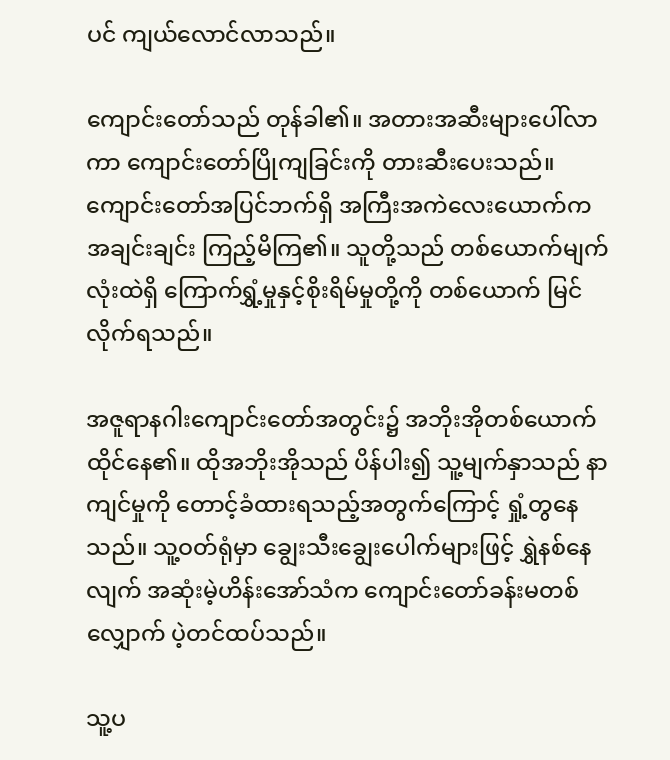ပင် ကျယ်လောင်လာသည်။

ကျောင်းတော်သည် တုန်ခါ၏။ အတားအဆီးများပေါ်လာကာ ကျောင်းတော်ပြိုကျခြင်းကို တားဆီးပေးသည်။ ကျောင်းတော်အပြင်ဘက်ရှိ အကြီးအကဲလေးယောက်က အချင်းချင်း ကြည့်မိကြ၏။ သူတို့သည် တစ်ယောက်မျက်လုံးထဲရှိ ကြောက်ရွှံ့မှုနှင့်စိုးရိမ်မှုတို့ကို တစ်ယောက် မြင်လိုက်ရသည်။

အဇူရာနဂါးကျောင်းတော်အတွင်း၌ အဘိုးအိုတစ်ယောက် ထိုင်နေ၏။ ထိုအဘိုးအိုသည် ပိန်ပါး၍ သူ့မျက်နှာသည် နာကျင်မှုကို တောင့်ခံထားရသည့်အတွက်ကြောင့် ရှုံ့တွနေသည်။ သူ့ဝတ်ရုံမှာ ချွေးသီးချွေးပေါက်များဖြင့် ရွှဲနစ်နေလျက် အဆုံးမဲ့ဟိန်းအော်သံက ကျောင်းတော်ခန်းမတစ်လျှောက် ပဲ့တင်ထပ်သည်။

သူ့ပ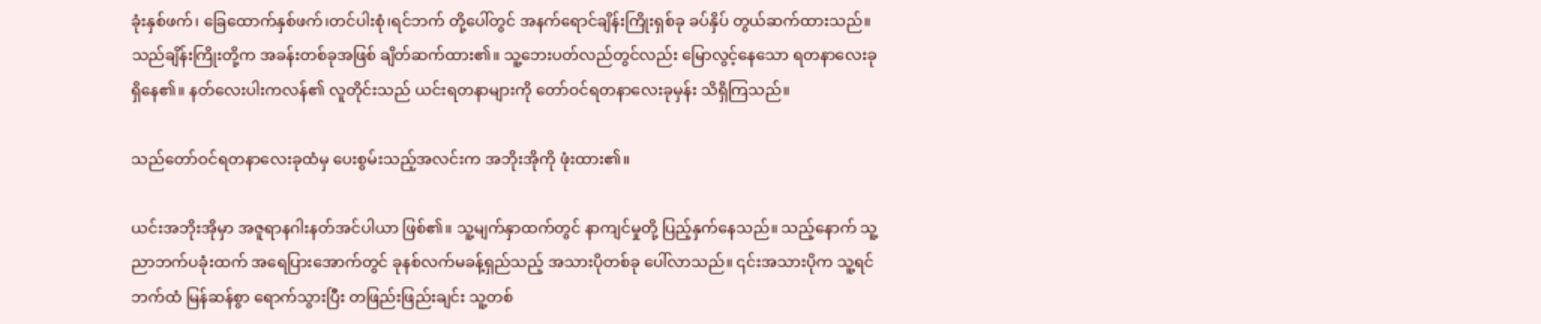ခုံးနှစ်ဖက်၊ ခြေထောက်နှစ်ဖက်၊တင်ပါးစုံ၊ရင်ဘက် တို့ပေါ်တွင် အနက်ရောင်ချိန်းကြိုးရှစ်ခု ခပ်နှိပ် တွယ်ဆက်ထားသည်။ သည်ချိန်းကြိုးတို့က အခန်းတစ်ခုအဖြစ် ချိတ်ဆက်ထား၏။ သူ့ဘေးပတ်လည်တွင်လည်း မြောလွင့်နေသော ရတနာလေးခု ရှိနေ၏။ နတ်လေးပါးကလန်၏ လူတိုင်းသည် ယင်းရတနာများကို တော်ဝင်ရတနာလေးခုမှန်း သိရှိကြသည်။

သည်တော်ဝင်ရတနာလေးခုထံမှ ပေးစွမ်းသည့်အလင်းက အဘိုးအိုကို ဖုံးထား၏။

ယင်းအဘိုးအိုမှာ အဇူရာနဂါးနတ်အင်ပါယာ ဖြစ်၏။ သူ့မျက်နှာထက်တွင် နာကျင်မှုတို့ ပြည့်နှက်နေသည်။ သည့်နောက် သူ့ညာဘက်ပခုံးထက် အရေပြားအောက်တွင် ခုနစ်လက်မခန့်ရှည်သည့် အသားပိုတစ်ခု ပေါ်လာသည်။ ၎င်းအသားပိုက သူ့ရင်ဘက်ထံ မြန်ဆန်စွာ ရောက်သွားပြီး တဖြည်းဖြည်းချင်း သူ့တစ်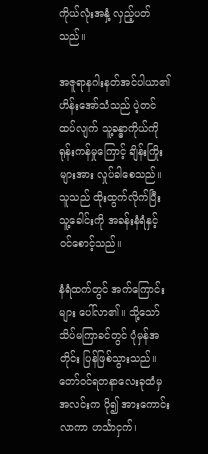ကိုယ်လုံးအနှံ့ လှည့်ပတ်သည်။

အဇူရာနဂါးနတ်အင်ပါယာ၏ ဟိန်းအော်သံသည် ပဲ့တင်ထပ်လျက် သူ့ခန္ဓာကိုယ်ကို ရုန်းကန်မှုကြောင့် ချိန်းကြိုးများအား လှုပ်ခါစေသည်။ သူသည် ထိုးထွက်လိုက်ပြီး သူ့ခေါင်းကို အခန်းနံရံနှင့် ဝင်စောင့်သည်။

နံရံထက်တွင် အက်ကြောင်းများ ပေါ်လာ၏။ သို့သော် သိပ်မကြာခင်တွင် ပုံမှန်အတိုင်း ပြန်ဖြစ်သွားသည်။ တော်ဝင်ရတနာလေးခုထံမှ အလင်းက ပို၍ အားကောင်းလာကာ ဟင်္သာငှက်၊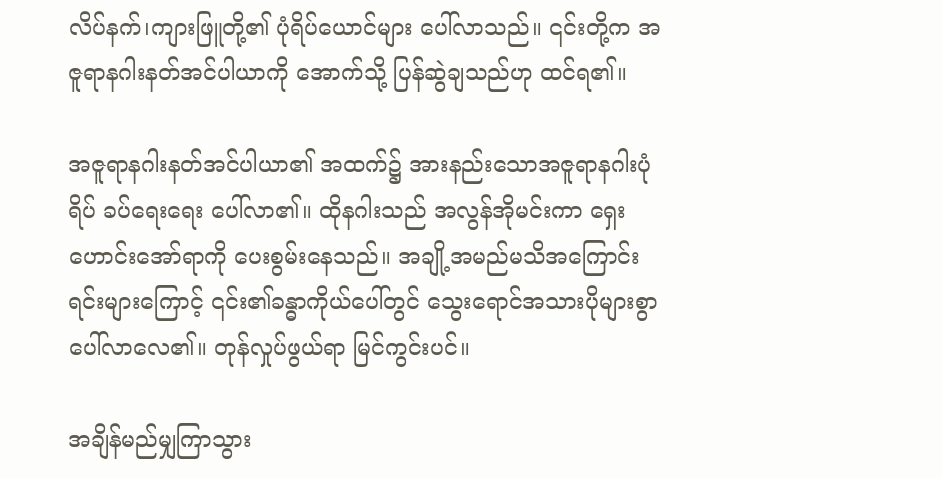လိပ်နက်၊ကျားဖြူတို့၏ ပုံရိပ်ယောင်များ ပေါ်လာသည်။ ၎င်းတို့က အဇူရာနဂါးနတ်အင်ပါယာကို အောက်သို့ ပြန်ဆွဲချသည်ဟု ထင်ရ၏။

အဇူရာနဂါးနတ်အင်ပါယာ၏ အထက်၌ အားနည်းသောအဇူရာနဂါးပုံရိပ် ခပ်ရေးရေး ပေါ်လာ၏။ ထိုနဂါးသည် အလွန်အိုမင်းကာ ရှေးဟောင်းအော်ရာကို ပေးစွမ်းနေသည်။ အချို့အမည်မသိအကြောင်းရင်းများကြောင့် ၎င်း၏ခန္ဓာကိုယ်ပေါ်တွင် သွေးရောင်အသားပိုများစွာ ပေါ်လာလေ၏။ တုန်လှုပ်ဖွယ်ရာ မြင်ကွင်းပင်။

အချိန်မည်မျှကြာသွား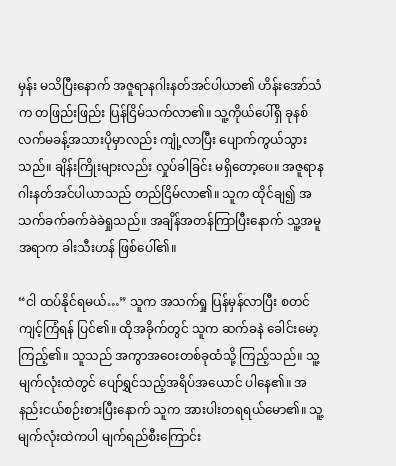မှန်း မသိပြီးနောက် အဇူရာနဂါးနတ်အင်ပါယာ၏ ဟိန်းအော်သံက တဖြည်းဖြည်း ပြန်ငြိမ်သက်လာ၏။ သူ့ကိုယ်ပေါ်ရှိ ခုနစ်လက်မခန့်အသားပိုမှာလည်း ကျုံ့လာပြီး ပျောက်ကွယ်သွားသည်။ ချိန်းကြိုးများလည်း လှုပ်ခါခြင်း မရှိတော့ပေ။ အဇူရာနဂါးနတ်အင်ပါယာသည် တည်ငြိမ်လာ၏။ သူက ထိုင်ချ၍ အသက်ခက်ခက်ခဲခဲရှုသည်။ အချိန်အတန်ကြာပြီးနောက် သူ့အမူအရာက ခါးသီးဟန် ဖြစ်ပေါ်၏။

“ငါ ထပ်နိုင်ရမယ်…” သူက အသက်ရှု ပြန်မှန်လာပြီး စတင်ကျင့်ကြံရန် ပြင်၏။ ထိုအခိုက်တွင် သူက ဆက်ခနဲ ခေါင်းမော့ကြည့်၏။ သူသည် အကွာအဝေးတစ်ခုထံသို့ ကြည့်သည်။ သူ့မျက်လုံးထဲတွင် ပျော်ရွှင်သည့်အရိပ်အယောင် ပါနေ၏။ အနည်းငယ်စဉ်းစားပြီးနောက် သူက အားပါးတရရယ်မော၏။ သူ့မျက်လုံးထဲကပါ မျက်ရည်စီးကြောင်း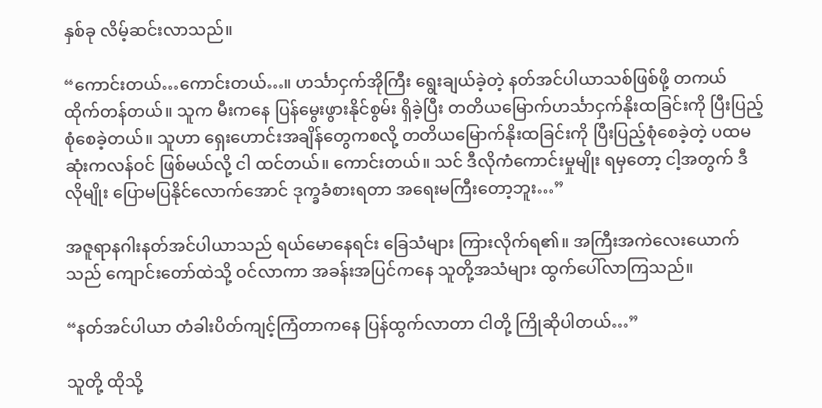နှစ်ခု လိမ့်ဆင်းလာသည်။

“ကောင်းတယ်…ကောင်းတယ်…။ ဟင်္သာငှက်အိုကြီး ရွေးချယ်ခဲ့တဲ့ နတ်အင်ပါယာသစ်ဖြစ်ဖို့ တကယ် ထိုက်တန်တယ်။ သူက မီးကနေ ပြန်မွေးဖွားနိုင်စွမ်း ရှိခဲ့ပြီး တတိယမြောက်ဟင်္သာငှက်နိုးထခြင်းကို ပြီးပြည့်စုံစေခဲ့တယ်။ သူဟာ ရှေးဟောင်းအချိန်တွေကစလို့ တတိယမြောက်နိုးထခြင်းကို ပြီးပြည့်စုံစေခဲ့တဲ့ ပထမဆုံးကလန်ဝင် ဖြစ်မယ်လို့ ငါ ထင်တယ်။ ကောင်းတယ်။ သင် ဒီလိုကံကောင်းမှုမျိုး ရမှတော့ ငါ့အတွက် ဒီလိုမျိုး ပြောမပြနိုင်လောက်အောင် ဒုက္ခခံစားရတာ အရေးမကြီးတော့ဘူး…”

အဇူရာနဂါးနတ်အင်ပါယာသည် ရယ်မောနေရင်း ခြေသံများ ကြားလိုက်ရ၏။ အကြီးအကဲလေးယောက်သည် ကျောင်းတော်ထဲသို့ ဝင်လာကာ အခန်းအပြင်ကနေ သူတို့အသံများ ထွက်ပေါ်လာကြသည်။

“နတ်အင်ပါယာ တံခါးပိတ်ကျင့်ကြံတာကနေ ပြန်ထွက်လာတာ ငါတို့ ကြိုဆိုပါတယ်…”

သူတို့ ထိုသို့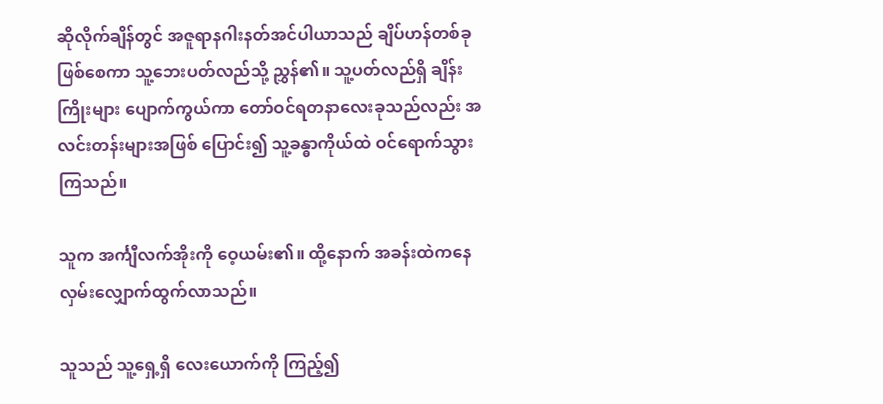ဆိုလိုက်ချိန်တွင် အဇူရာနဂါးနတ်အင်ပါယာသည် ချိပ်ဟန်တစ်ခု ဖြစ်စေကာ သူ့ဘေးပတ်လည်သို့ ညွှန်၏။ သူ့ပတ်လည်ရှိ ချိန်းကြိုးများ ပျောက်ကွယ်ကာ တော်ဝင်ရတနာလေးခုသည်လည်း အလင်းတန်းများအဖြစ် ပြောင်း၍ သူ့ခန္ဓာကိုယ်ထဲ ဝင်ရောက်သွားကြသည်။

သူက အင်္ကျီလက်အိုးကို ဝေ့ယမ်း၏။ ထို့နောက် အခန်းထဲကနေ လှမ်းလျှောက်ထွက်လာသည်။

သူသည် သူ့ရှေ့ရှိ လေးယောက်ကို ကြည့်၍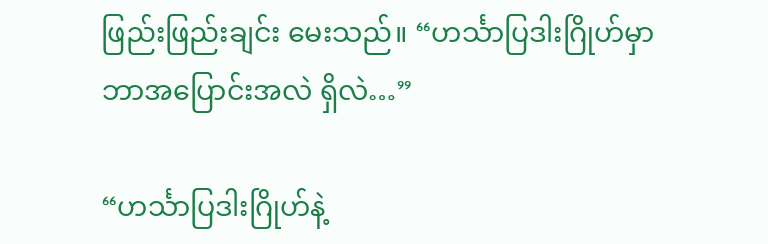ဖြည်းဖြည်းချင်း မေးသည်။ “ဟင်္သာပြဒါးဂြိုဟ်မှာ ဘာအပြောင်းအလဲ ရှိလဲ…”

“ဟင်္သာပြဒါးဂြိုဟ်နဲ့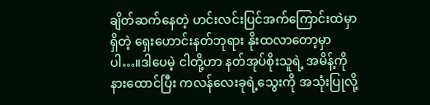ချိတ်ဆက်နေတဲ့ ဟင်းလင်းပြင်အက်ကြောင်းထဲမှာ ရှိတဲ့ ရှေးဟောင်းနတ်ဘုရား နိုးထလာတော့မှာပါ…။ဒါပေမဲ့ ငါတို့ဟာ နတ်အုပ်စိုးသူရဲ့ အမိန့်ကို နားထောင်ပြီး ကလန်လေးခုရဲ့သွေးကို အသုံးပြုလို့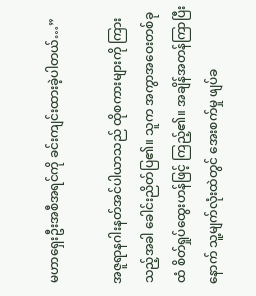မဟာရှေးဦးအစီအရင်ကို ခင်းကျင်းထားခဲ့ပါတယ်…”

အဇူရာနဂါးနတ်အင်ပါယာသည် ထိုစကားများကို ကြားသည့်အခါ ခေါင်းညိတ်ပြ၏။ သူက အကွာအဝေးတစ်ခုထံ စိတ်ရှုပ်ထွေးဟန်ဖြင့် ကြည့်၏။ အချိန်အတန်ကြာပြီးနောက် သူ့မျက်လုံးထဲတွင် အေးစက်မှု ဖျပ်ခ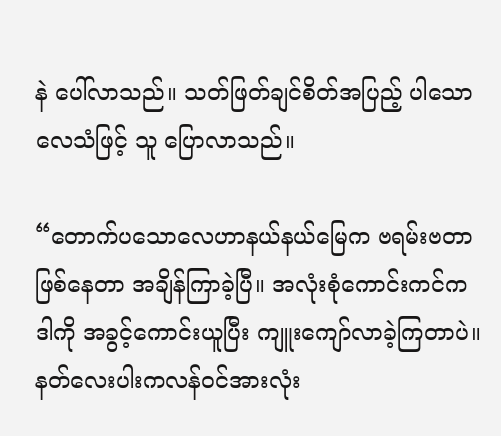နဲ ပေါ်လာသည်။ သတ်ဖြတ်ချင်စိတ်အပြည့် ပါသော လေသံဖြင့် သူ ပြောလာသည်။

“တောက်ပသောလေဟာနယ်နယ်မြေက ဗရမ်းဗတာ ဖြစ်နေတာ အချိန်ကြာခဲ့ပြီ။ အလုံးစုံကောင်းကင်က ဒါကို အခွင့်ကောင်းယူပြီး ကျူးကျော်လာခဲ့ကြတာပဲ။ နတ်လေးပါးကလန်ဝင်အားလုံး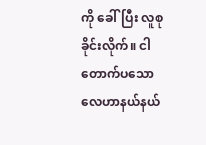ကို ခေါ်ပြီး လူစုခိုင်းလိုက်။ ငါ တောက်ပသောလေဟာနယ်နယ်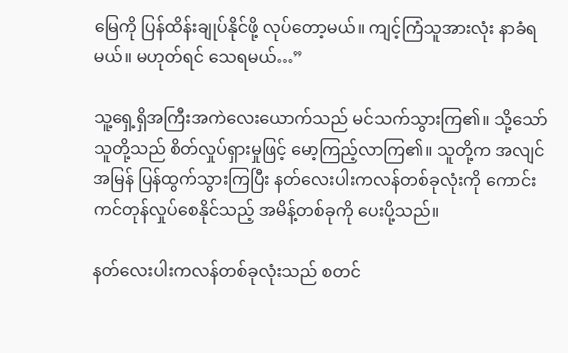မြေကို ပြန်ထိန်းချုပ်နိုင်ဖို့ လုပ်တော့မယ်။ ကျင့်ကြံသူအားလုံး နာခံရမယ်။ မဟုတ်ရင် သေရမယ်…”

သူ့ရှေ့ရှိအကြီးအကဲလေးယောက်သည် မင်သက်သွားကြ၏။ သို့သော် သူတို့သည် စိတ်လှုပ်ရှားမှုဖြင့် မော့ကြည့်လာကြ၏။ သူတို့က အလျင်အမြန် ပြန်ထွက်သွားကြပြီး နတ်လေးပါးကလန်တစ်ခုလုံးကို ကောင်းကင်တုန်လှုပ်စေနိုင်သည့် အမိန့်တစ်ခုကို ပေးပို့သည်။

နတ်လေးပါးကလန်တစ်ခုလုံးသည် စတင်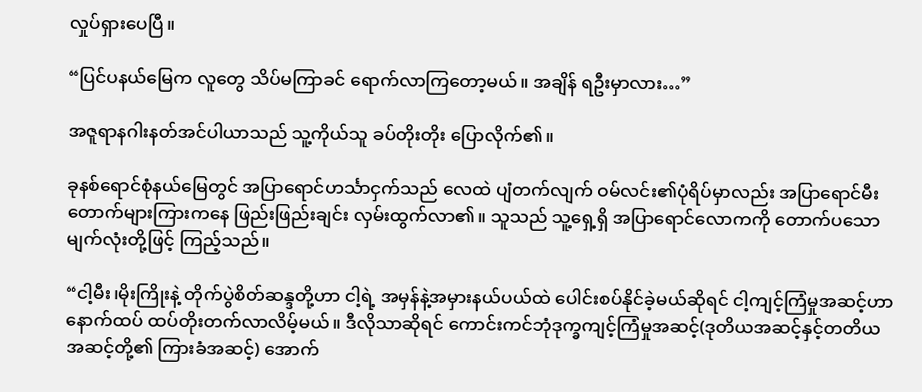လှုပ်ရှားပေပြီ။

“ပြင်ပနယ်မြေက လူတွေ သိပ်မကြာခင် ရောက်လာကြတော့မယ်။ အချိန် ရဦးမှာလား…”

အဇူရာနဂါးနတ်အင်ပါယာသည် သူ့ကိုယ်သူ ခပ်တိုးတိုး ပြောလိုက်၏။

ခုနစ်ရောင်စုံနယ်မြေတွင် အပြာရောင်ဟင်္သာငှက်သည် လေထဲ ပျံတက်လျက် ဝမ်လင်း၏ပုံရိပ်မှာလည်း အပြာရောင်မီးတောက်များကြားကနေ ဖြည်းဖြည်းချင်း လှမ်းထွက်လာ၏။ သူသည် သူ့ရှေ့ရှိ အပြာရောင်လောကကို တောက်ပသောမျက်လုံးတို့ဖြင့် ကြည့်သည်။

“ငါ့မီး၊မိုးကြိုးနဲ့ တိုက်ပွဲစိတ်ဆန္ဒတို့ဟာ ငါ့ရဲ့ အမှန်နဲ့အမှားနယ်ပယ်ထဲ ပေါင်းစပ်နိုင်ခဲ့မယ်ဆိုရင် ငါ့ကျင့်ကြံမှုအဆင့်ဟာ နောက်ထပ် ထပ်တိုးတက်လာလိမ့်မယ်။ ဒီလိုသာဆိုရင် ကောင်းကင်ဘုံဒုက္ခကျင့်ကြံမှုအဆင့်(ဒုတိယအဆင့်နှင့်တတိယအဆင့်တို့၏ ကြားခံအဆင့်) အောက်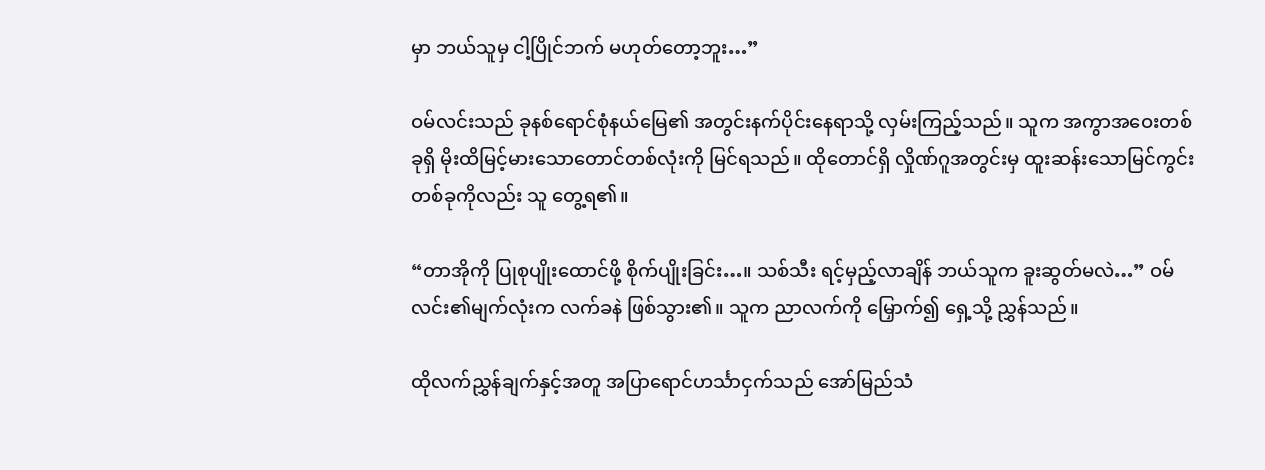မှာ ဘယ်သူမှ ငါ့ပြိုင်ဘက် မဟုတ်တော့ဘူး…”

ဝမ်လင်းသည် ခုနစ်ရောင်စုံနယ်မြေ၏ အတွင်းနက်ပိုင်းနေရာသို့ လှမ်းကြည့်သည်။ သူက အကွာအဝေးတစ်ခုရှိ မိုးထိမြင့်မားသောတောင်တစ်လုံးကို မြင်ရသည်။ ထိုတောင်ရှိ လှိုဏ်ဂူအတွင်းမှ ထူးဆန်းသောမြင်ကွင်းတစ်ခုကိုလည်း သူ တွေ့ရ၏။

“တာအိုကို ပြုစုပျိုးထောင်ဖို့ စိုက်ပျိုးခြင်း…။ သစ်သီး ရင့်မှည့်လာချိန် ဘယ်သူက ခူးဆွတ်မလဲ…” ဝမ်လင်း၏မျက်လုံးက လက်ခနဲ ဖြစ်သွား၏။ သူက ညာလက်ကို မြှောက်၍ ရှေ့သို့ ညွှန်သည်။

ထိုလက်ညွှန်ချက်နှင့်အတူ အပြာရောင်ဟင်္သာငှက်သည် အော်မြည်သံ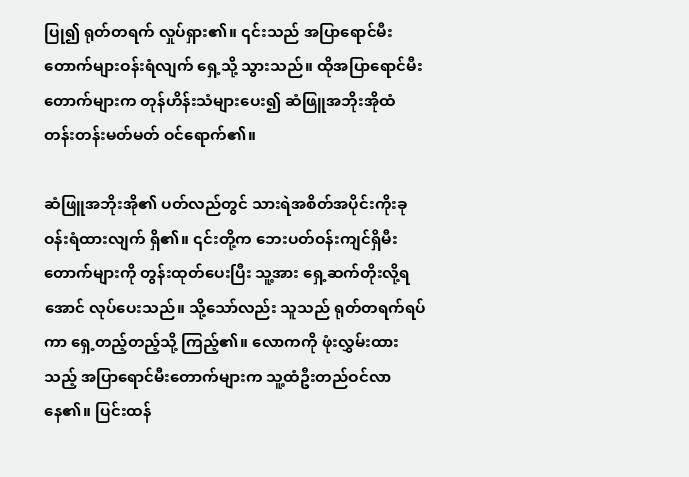ပြု၍ ရုတ်တရက် လှုပ်ရှား၏။ ၎င်းသည် အပြာရောင်မီးတောက်များဝန်းရံလျက် ရှေ့သို့ သွားသည်။ ထိုအပြာရောင်မီးတောက်များက တုန်ဟိန်းသံများပေး၍ ဆံဖြူအဘိုးအိုထံ တန်းတန်းမတ်မတ် ဝင်ရောက်၏။

ဆံဖြူအဘိုးအို၏ ပတ်လည်တွင် သားရဲအစိတ်အပိုင်းကိုးခု ဝန်းရံထားလျက် ရှိ၏။ ၎င်းတို့က ဘေးပတ်ဝန်းကျင်ရှိမီးတောက်များကို တွန်းထုတ်ပေးပြီး သူ့အား ရှေ့ဆက်တိုးလို့ရအောင် လုပ်ပေးသည်။ သို့သော်လည်း သူသည် ရုတ်တရက်ရပ်ကာ ရှေ့တည့်တည့်သို့ ကြည့်၏။ လောကကို ဖုံးလွှမ်းထားသည့် အပြာရောင်မီးတောက်များက သူ့ထံဦးတည်ဝင်လာနေ၏။ ပြင်းထန်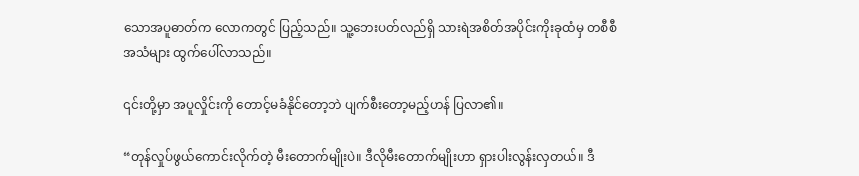သောအပူဓာတ်က လောကတွင် ပြည့်သည်။ သူ့ဘေးပတ်လည်ရှိ သားရဲအစိတ်အပိုင်းကိုးခုထံမှ တစီစီအသံများ ထွက်ပေါ်လာသည်။

၎င်းတို့မှာ အပူလှိုင်းကို တောင့်မခံနိုင်တော့ဘဲ ပျက်စီးတော့မည့်ဟန် ပြလာ၏။

“တုန်လှုပ်ဖွယ်ကောင်းလိုက်တဲ့ မီးတောက်မျိုးပဲ။ ဒီလိုမီးတောက်မျိုးဟာ ရှားပါးလွန်းလှတယ်။ ဒီ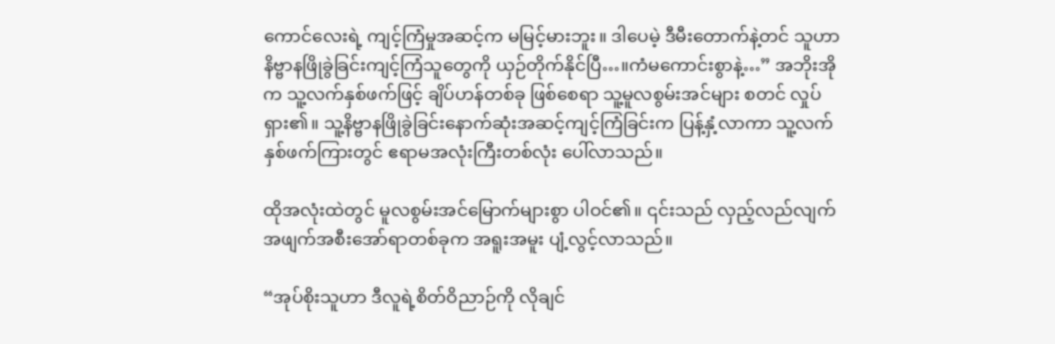ကောင်လေးရဲ့ ကျင့်ကြံမှုအဆင့်က မမြင့်မားဘူး။ ဒါပေမဲ့ ဒီမီးတောက်နဲ့တင် သူဟာ နိဗ္ဗာနဖြိုခွဲခြင်းကျင့်ကြံသူတွေကို ယှဉ်တိုက်နိုင်ပြီ…။ကံမကောင်းစွာနဲ့…” အဘိုးအိုက သူ့လက်နှစ်ဖက်ဖြင့် ချိပ်ဟန်တစ်ခု ဖြစ်စေရာ သူ့မူလစွမ်းအင်များ စတင် လှုပ်ရှား၏။ သူ့နိဗ္ဗာနဖြိုခွဲခြင်းနောက်ဆုံးအဆင့်ကျင့်ကြံခြင်းက ပြန့်နှံ့လာကာ သူ့လက်နှစ်ဖက်ကြားတွင် ဧရာမအလုံးကြီးတစ်လုံး ပေါ်လာသည်။

ထိုအလုံးထဲတွင် မူလစွမ်းအင်မြောက်များစွာ ပါဝင်၏။ ၎င်းသည် လှည့်လည်လျက် အဖျက်အစီးအော်ရာတစ်ခုက အရူးအမူး ပျံ့လွင့်လာသည်။

“အုပ်စိုးသူဟာ ဒီလူရဲ့စိတ်ဝိညာဉ်ကို လိုချင်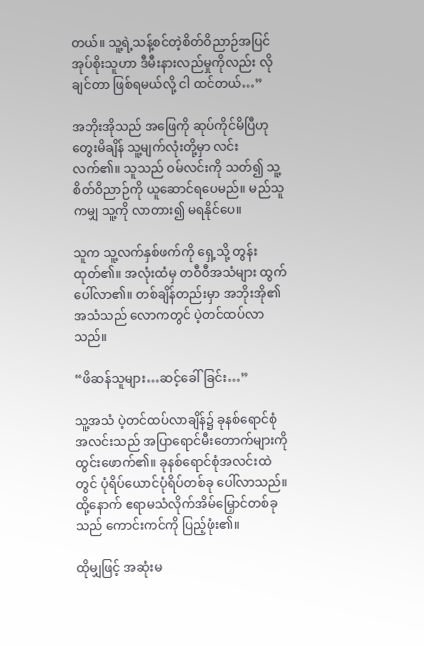တယ်။ သူ့ရဲ့သန့်စင်တဲ့စိတ်ဝိညာဉ်အပြင် အုပ်စိုးသူဟာ ဒီမီးနားလည်မှုကိုလည်း လိုချင်တာ ဖြစ်ရမယ်လို့ ငါ ထင်တယ်…”

အဘိုးအိုသည် အဖြေကို ဆုပ်ကိုင်မိပြီဟု တွေးမိချိန် သူ့မျက်လုံးတို့မှာ လင်းလက်၏။ သူသည် ဝမ်လင်းကို သတ်၍ သူ့စိတ်ဝိညာဉ်ကို ယူဆောင်ရပေမည်။ မည်သူကမျှ သူ့ကို လာတား၍ မရနိုင်ပေ။

သူက သူ့လက်နှစ်ဖက်ကို ရှေ့သို့ တွန်းထုတ်၏။ အလုံးထံမှ တဝီဝီအသံများ ထွက်ပေါ်လာ၏။ တစ်ချိန်တည်းမှာ အဘိုးအို၏အသံသည် လောကတွင် ပဲ့တင်ထပ်လာသည်။

“ဖိဆန်သူများ…ဆင့်ခေါ်ခြင်း…”

သူ့အသံ ပဲ့တင်ထပ်လာချိန်၌ ခုနစ်ရောင်စုံအလင်းသည် အပြာရောင်မီးတောက်များကို ထွင်းဖောက်၏။ ခုနစ်ရောင်စုံအလင်းထဲတွင် ပုံရိပ်ယောင်ပုံရိပ်တစ်ခု ပေါ်လာသည်။ ထို့နောက် ဧရာမသံလိုက်အိမ်မြှောင်တစ်ခုသည် ကောင်းကင်ကို ပြည့်ဖုံး၏။

ထိုမျှဖြင့် အဆုံးမ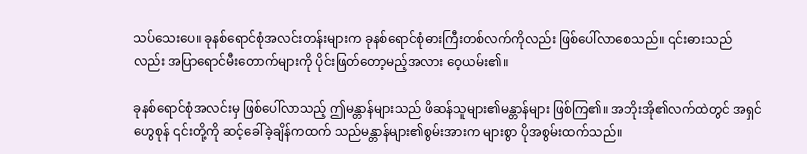သပ်သေးပေ။ ခုနစ်ရောင်စုံအလင်းတန်းများက ခုနစ်ရောင်စုံဓားကြီးတစ်လက်ကိုလည်း ဖြစ်ပေါ်လာစေသည်။ ၎င်းဓားသည်လည်း အပြာရောင်မီးတောက်များကို ပိုင်းဖြတ်တော့မည့်အလား ဝေ့ယမ်း၏။

ခုနစ်ရောင်စုံအလင်းမှ ဖြစ်ပေါ်လာသည့် ဤမန္တာန်များသည် ဖိဆန်သူများ၏မန္တာန်များ ဖြစ်ကြ၏။ အဘိုးအို၏လက်ထဲတွင် အရှင်ဟွေစုန် ၎င်းတို့ကို ဆင့်ခေါ်ခဲ့ချိန်ကထက် သည်မန္တာန်များ၏စွမ်းအားက များစွာ ပိုအစွမ်းထက်သည်။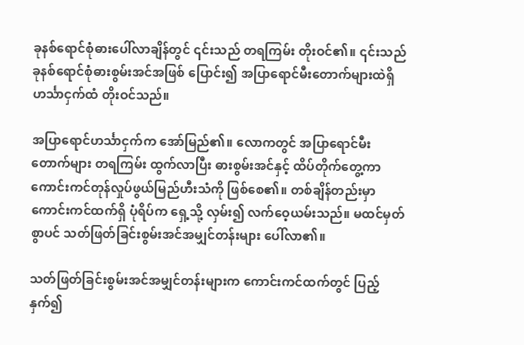ခုနစ်ရောင်စုံဓားပေါ်လာချိန်တွင် ၎င်းသည် တရကြမ်း တိုးဝင်၏။ ၎င်းသည် ခုနစ်ရောင်စုံဓားစွမ်းအင်အဖြစ် ပြောင်း၍ အပြာရောင်မီးတောက်များထဲရှိ ဟင်္သာငှက်ထံ တိုးဝင်သည်။

အပြာရောင်ဟင်္သာငှက်က အော်မြည်၏။ လောကတွင် အပြာရောင်မီးတောက်များ တရကြမ်း ထွက်လာပြီး ဓားစွမ်းအင်နှင့် ထိပ်တိုက်တွေ့ကာ ကောင်းကင်တုန်လှုပ်ဖွယ်မြည်ဟီးသံကို ဖြစ်စေ၏။ တစ်ချိန်တည်းမှာ ကောင်းကင်ထက်ရှိ ပုံရိပ်က ရှေ့သို့ လှမ်း၍ လက်ဝေ့ယမ်းသည်။ မထင်မှတ်စွာပင် သတ်ဖြတ်ခြင်းစွမ်းအင်အမျှင်တန်းများ ပေါ်လာ၏။

သတ်ဖြတ်ခြင်းစွမ်းအင်အမျှင်တန်းများက ကောင်းကင်ထက်တွင် ပြည့်နှက်၍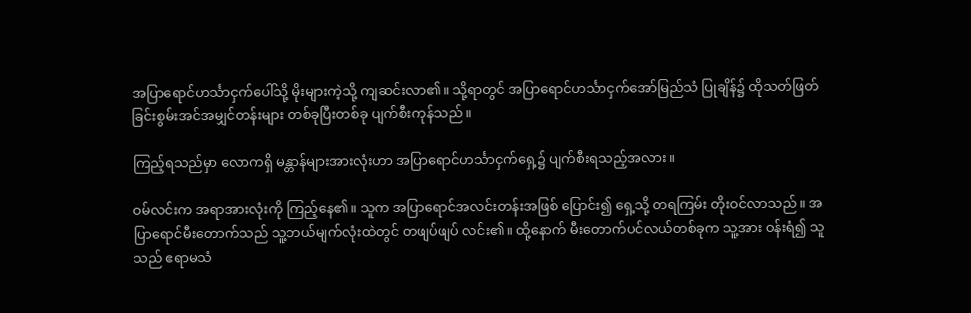အပြာရောင်ဟင်္သာငှက်ပေါ်သို့ မိုးများကဲ့သို့ ကျဆင်းလာ၏။ သို့ရာတွင် အပြာရောင်ဟင်္သာငှက်အော်မြည်သံ ပြုချိန်၌ ထိုသတ်ဖြတ်ခြင်းစွမ်းအင်အမျှင်တန်းများ တစ်ခုပြီးတစ်ခု ပျက်စီးကုန်သည်။

ကြည့်ရသည်မှာ လောကရှိ မန္တာန်များအားလုံးဟာ အပြာရောင်ဟင်္သာငှက်ရှေ့၌ ပျက်စီးရသည့်အလား။

ဝမ်လင်းက အရာအားလုံးကို ကြည့်နေ၏။ သူက အပြာရောင်အလင်းတန်းအဖြစ် ပြောင်း၍ ရှေ့သို့ တရကြမ်း တိုးဝင်လာသည်။ အပြာရောင်မီးတောက်သည် သူ့ဘယ်မျက်လုံးထဲတွင် တဖျပ်ဖျပ် လင်း၏။ ထို့နောက် မီးတောက်ပင်လယ်တစ်ခုက သူ့အား ဝန်းရံ၍ သူသည် ဧရာမသံ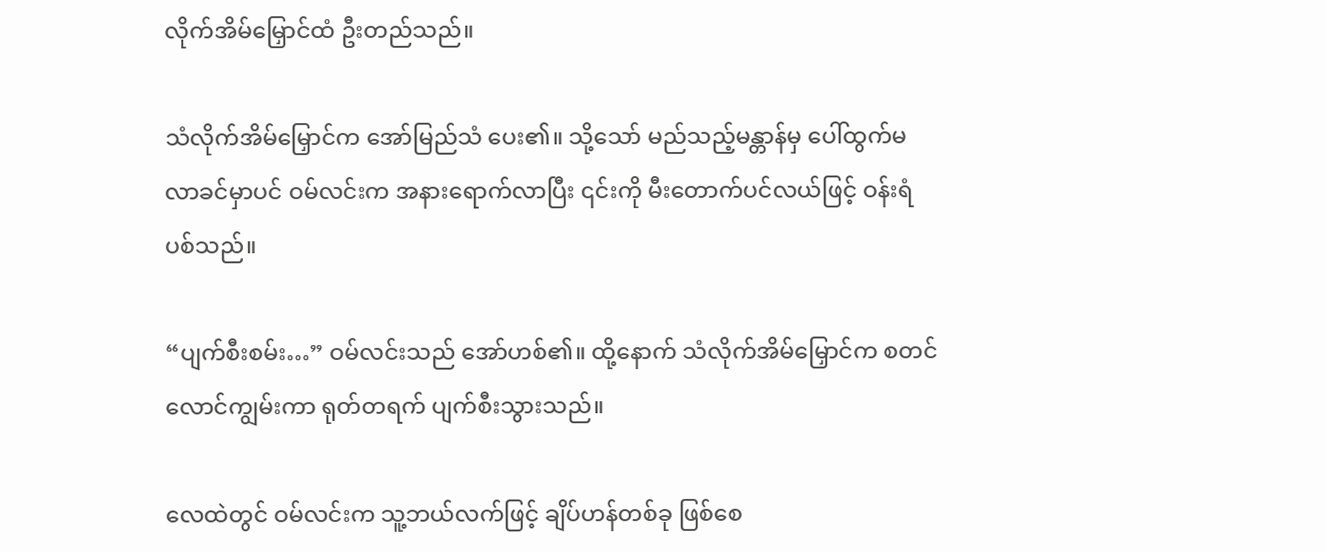လိုက်အိမ်မြှောင်ထံ ဦးတည်သည်။

သံလိုက်အိမ်မြှောင်က အော်မြည်သံ ပေး၏။ သို့သော် မည်သည့်မန္တာန်မှ ပေါ်ထွက်မလာခင်မှာပင် ဝမ်လင်းက အနားရောက်လာပြီး ၎င်းကို မီးတောက်ပင်လယ်ဖြင့် ဝန်းရံပစ်သည်။

“ပျက်စီးစမ်း…” ဝမ်လင်းသည် အော်ဟစ်၏။ ထို့နောက် သံလိုက်အိမ်မြှောင်က စတင် လောင်ကျွမ်းကာ ရုတ်တရက် ပျက်စီးသွားသည်။

လေထဲတွင် ဝမ်လင်းက သူ့ဘယ်လက်ဖြင့် ချိပ်ဟန်တစ်ခု ဖြစ်စေ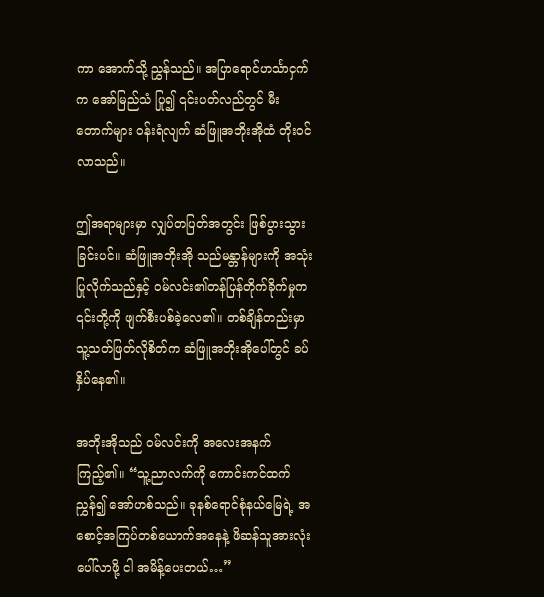ကာ အောက်သို့ ညွှန်သည်။ အပြာရောင်ဟင်္သာငှက်က အော်မြည်သံ ပြု၍ ၎င်းပတ်လည်တွင် မီးတောက်များ ဝန်းရံလျက် ဆံဖြူအဘိုးအိုထံ တိုးဝင်လာသည်။

ဤအရာများမှာ လျှပ်တပြတ်အတွင်း ဖြစ်ပွားသွားခြင်းပင်။ ဆံဖြူအဘိုးအို သည်မန္တာန်များကို အသုံးပြုလိုက်သည်နှင့် ဝမ်လင်း၏တန်ပြန်တိုက်ခိုက်မှုက ၎င်းတို့ကို ဖျက်စီးပစ်ခဲ့လေ၏။ တစ်ချိန်တည်းမှာ သူ့သတ်ဖြတ်လိုစိတ်က ဆံဖြူအဘိုးအိုပေါ်တွင် ခပ်နှိပ်နေ၏။

အဘိုးအိုသည် ဝမ်လင်းကို အလေးအနက် ကြည့်၏။ “သူ့ညာလက်ကို ကောင်းကင်ထက် ညွှန်၍ အော်ဟစ်သည်။ ခုနစ်ရောင်စုံနယ်မြေရဲ့ အစောင့်အကြပ်တစ်ယောက်အနေနဲ့ ဖိဆန်သူအားလုံး ပေါ်လာဖို့ ငါ အမိန့်ပေးတယ်…”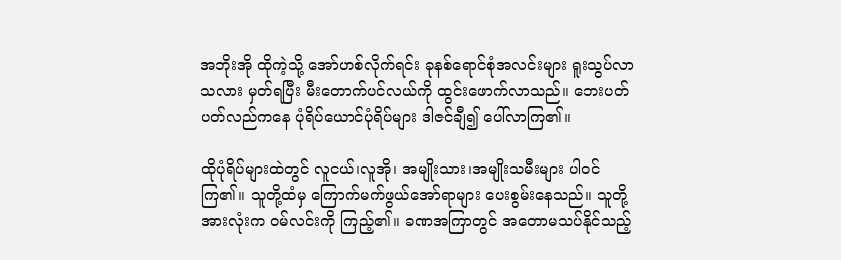အဘိုးအို ထိုကဲ့သို့ အော်ဟစ်လိုက်ရင်း ခုနစ်ရောင်စုံအလင်းများ ရူးသွပ်လာသလား မှတ်ရပြီး မီးတောက်ပင်လယ်ကို ထွင်းဖောက်လာသည်။ ဘေးပတ်ပတ်လည်ကနေ ပုံရိပ်ယောင်ပုံရိပ်များ ဒါဇင်ချီ၍ ပေါ်လာကြ၏။

ထိုပုံရိပ်များထဲတွင် လူငယ်၊လူအို၊ အမျိုးသား၊အမျိုးသမီးများ ပါဝင်ကြ၏။ သူတို့ထံမှ ကြောက်မက်ဖွယ်အော်ရာများ ပေးစွမ်းနေသည်။ သူတို့အားလုံးက ဝမ်လင်းကို ကြည့်၏။ ခဏအကြာတွင် အတောမသပ်နိုင်သည့်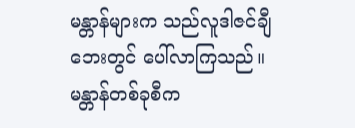မန္တာန်များက သည်လူဒါဇင်ချီဘေးတွင် ပေါ်လာကြသည်။ မန္တာန်တစ်ခုစီက‌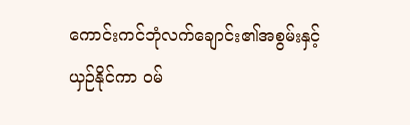ကောင်းကင်ဘုံလက်ချောင်း၏အစွမ်းနှင့် ယှဉ်နိုင်ကာ ဝမ်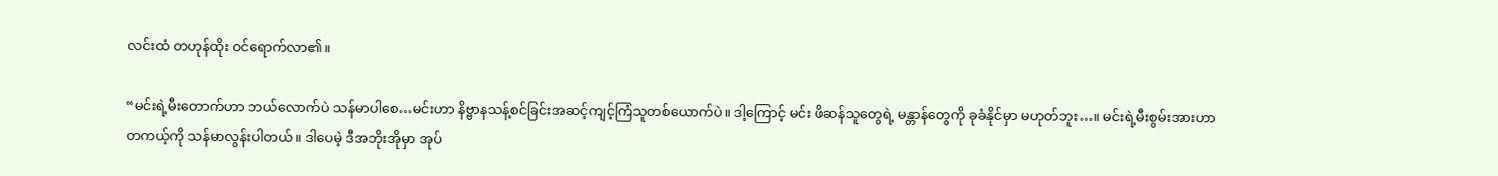လင်းထံ တဟုန်ထိုး ဝင်ရောက်လာ၏။

“မင်းရဲ့မီးတောက်ဟာ ဘယ်လောက်ပဲ သန်မာပါစေ…မင်းဟာ နိဗ္ဗာနသန့်စင်ခြင်းအဆင့်ကျင့်ကြံသူတစ်ယောက်ပဲ။ ဒါ့ကြောင့် မင်း ဖိဆန်သူတွေရဲ့ မန္တာန်တွေကို ခုခံနိုင်မှာ မဟုတ်ဘူး…။ မင်းရဲ့မီးစွမ်းအားဟာ တကယ့်ကို သန်မာလွန်းပါတယ်။ ဒါပေမဲ့ ဒီအဘိုးအိုမှာ အုပ်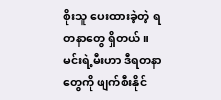စိုးသူ ပေးထားခဲ့တဲ့ ရတနာတွေ ရှိတယ်။ မင်းရဲ့မီးဟာ ဒီရတနာတွေကို ဖျက်စီးနိုင်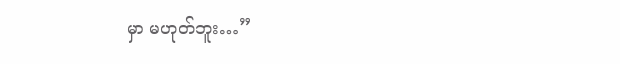မှာ မဟုတ်ဘူး…”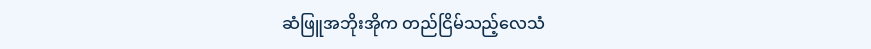ဆံဖြူအဘိုးအိုက တည်ငြိမ်သည့်လေသံ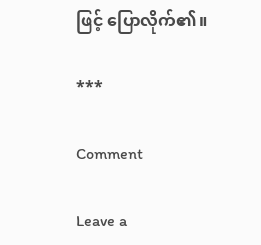ဖြင့် ပြောလိုက်၏။

***

Comment

Leave a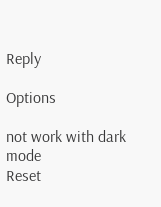Reply

Options

not work with dark mode
Reset